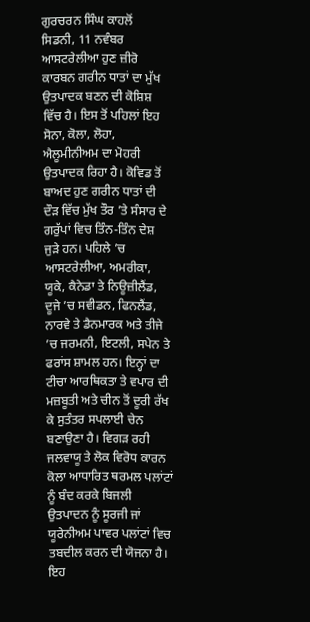ਗੁਰਚਰਨ ਸਿੰਘ ਕਾਹਲੋਂ
ਸਿਡਨੀ, 11 ਨਵੰਬਰ
ਆਸਟਰੇਲੀਆ ਹੁਣ ਜ਼ੀਰੋ ਕਾਰਬਨ ਗਰੀਨ ਧਾਤਾਂ ਦਾ ਮੁੱਖ ਉਤਪਾਦਕ ਬਣਨ ਦੀ ਕੋਸ਼ਿਸ਼ ਵਿੱਚ ਹੈ। ਇਸ ਤੋਂ ਪਹਿਲਾਂ ਇਹ ਸੋਨਾ, ਕੋਲਾ, ਲੋਹਾ, ਐਲੂਮੀਨੀਅਮ ਦਾ ਮੋਹਰੀ ਉਤਪਾਦਕ ਰਿਹਾ ਹੈ। ਕੋਵਿਡ ਤੋਂ ਬਾਅਦ ਹੁਣ ਗਰੀਨ ਧਾਤਾਂ ਦੀ ਦੌੜ ਵਿੱਚ ਮੁੱਖ ਤੌਰ ’ਤੇ ਸੰਸਾਰ ਦੇ ਗਰੁੱਪਾਂ ਵਿਚ ਤਿੰਨ-ਤਿੰਨ ਦੇਸ਼ ਜੁੜੇ ਹਨ। ਪਹਿਲੇ ’ਚ ਆਸਟਰੇਲੀਆ, ਅਮਰੀਕਾ, ਯੂਕੇ, ਕੈਨੇਡਾ ਤੇ ਨਿਊਜ਼ੀਲੈਂਡ, ਦੂਜੇ ’ਚ ਸਵੀਡਨ, ਫਿਨਲੈਂਡ, ਨਾਰਵੇ ਤੇ ਡੈਨਮਾਰਕ ਅਤੇ ਤੀਜੇ ’ਚ ਜਰਮਨੀ, ਇਟਲੀ, ਸਪੇਨ ਤੇ ਫਰਾਂਸ ਸ਼ਾਮਲ ਹਨ। ਇਨ੍ਹਾਂ ਦਾ ਟੀਚਾ ਆਰਥਿਕਤਾ ਤੇ ਵਪਾਰ ਦੀ ਮਜ਼ਬੂਤੀ ਅਤੇ ਚੀਨ ਤੋਂ ਦੂਰੀ ਰੱਖ ਕੇ ਸੁਤੰਤਰ ਸਪਲਾਈ ਚੇਨ ਬਣਾਉਣਾ ਹੈ। ਵਿਗੜ ਰਹੀ ਜਲਵਾਯੂ ਤੇ ਲੋਕ ਵਿਰੋਧ ਕਾਰਨ ਕੋਲਾ ਆਧਾਰਿਤ ਥਰਮਲ ਪਲਾਂਟਾਂ ਨੂੰ ਬੰਦ ਕਰਕੇ ਬਿਜਲੀ ਉਤਪਾਦਨ ਨੂੰ ਸੂਰਜੀ ਜਾਂ ਯੂਰੇਨੀਅਮ ਪਾਵਰ ਪਲਾਂਟਾਂ ਵਿਚ ਤਬਦੀਲ ਕਰਨ ਦੀ ਯੋਜਨਾ ਹੈ। ਇਹ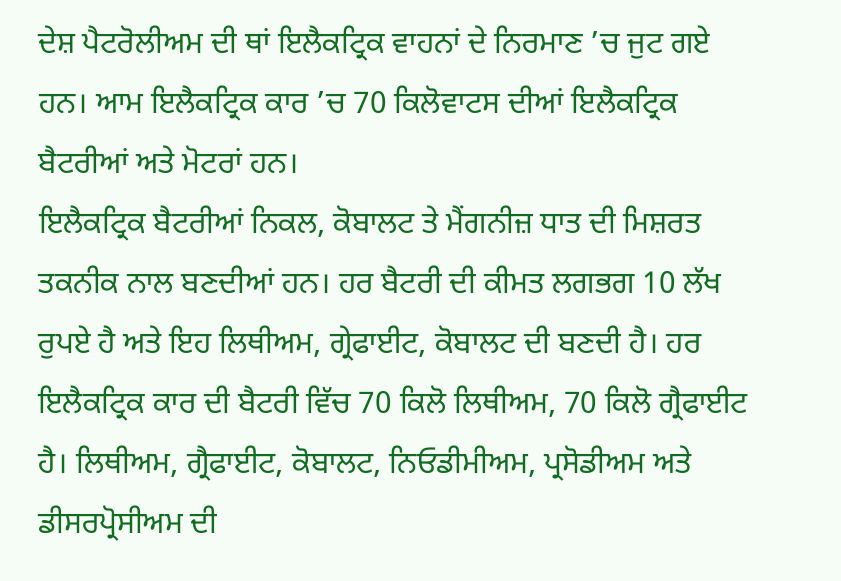ਦੇਸ਼ ਪੈਟਰੋਲੀਅਮ ਦੀ ਥਾਂ ਇਲੈਕਟ੍ਰਿਕ ਵਾਹਨਾਂ ਦੇ ਨਿਰਮਾਣ ’ਚ ਜੁਟ ਗਏ ਹਨ। ਆਮ ਇਲੈਕਟ੍ਰਿਕ ਕਾਰ ’ਚ 70 ਕਿਲੋਵਾਟਸ ਦੀਆਂ ਇਲੈਕਟ੍ਰਿਕ ਬੈਟਰੀਆਂ ਅਤੇ ਮੋਟਰਾਂ ਹਨ।
ਇਲੈਕਟ੍ਰਿਕ ਬੈਟਰੀਆਂ ਨਿਕਲ, ਕੋਬਾਲਟ ਤੇ ਮੈਂਗਨੀਜ਼ ਧਾਤ ਦੀ ਮਿਸ਼ਰਤ ਤਕਨੀਕ ਨਾਲ ਬਣਦੀਆਂ ਹਨ। ਹਰ ਬੈਟਰੀ ਦੀ ਕੀਮਤ ਲਗਭਗ 10 ਲੱਖ ਰੁਪਏ ਹੈ ਅਤੇ ਇਹ ਲਿਥੀਅਮ, ਗ੍ਰੇਫਾਈਟ, ਕੋਬਾਲਟ ਦੀ ਬਣਦੀ ਹੈ। ਹਰ ਇਲੈਕਟ੍ਰਿਕ ਕਾਰ ਦੀ ਬੈਟਰੀ ਵਿੱਚ 70 ਕਿਲੋ ਲਿਥੀਅਮ, 70 ਕਿਲੋ ਗ੍ਰੈਫਾਈਟ ਹੈ। ਲਿਥੀਅਮ, ਗ੍ਰੈਫਾਈਟ, ਕੋਬਾਲਟ, ਨਿਓਡੀਮੀਅਮ, ਪ੍ਰਸੋਡੀਅਮ ਅਤੇ ਡੀਸਰਪ੍ਰੋਸੀਅਮ ਦੀ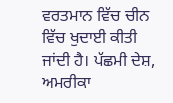ਵਰਤਮਾਨ ਵਿੱਚ ਚੀਨ ਵਿੱਚ ਖੁਦਾਈ ਕੀਤੀ ਜਾਂਦੀ ਹੈ। ਪੱਛਮੀ ਦੇਸ਼, ਅਮਰੀਕਾ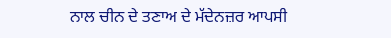ਨਾਲ ਚੀਨ ਦੇ ਤਣਾਅ ਦੇ ਮੱਦੇਨਜ਼ਰ ਆਪਸੀ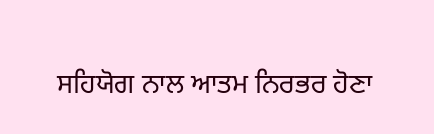ਸਹਿਯੋਗ ਨਾਲ ਆਤਮ ਨਿਰਭਰ ਹੋਣਾ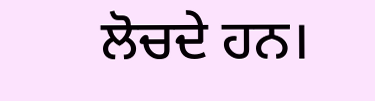ਲੋਚਦੇ ਹਨ।